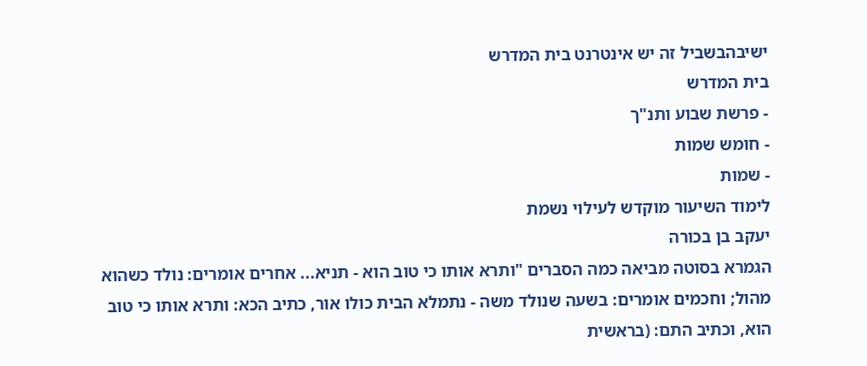ישיבהבשביל זה יש אינטרנט בית המדרש
בית המדרש
- פרשת שבוע ותנ"ך
- חומש שמות
- שמות
לימוד השיעור מוקדש לעילוי נשמת
יעקב בן בכורה
הגמרא בסוטה מביאה כמה הסברים "ותרא אותו כי טוב הוא - תניא... אחרים אומרים: נולד כשהוא מהול; וחכמים אומרים: בשעה שנולד משה - נתמלא הבית כולו אור, כתיב הכא: ותרא אותו כי טוב הוא, וכתיב התם: (בראשית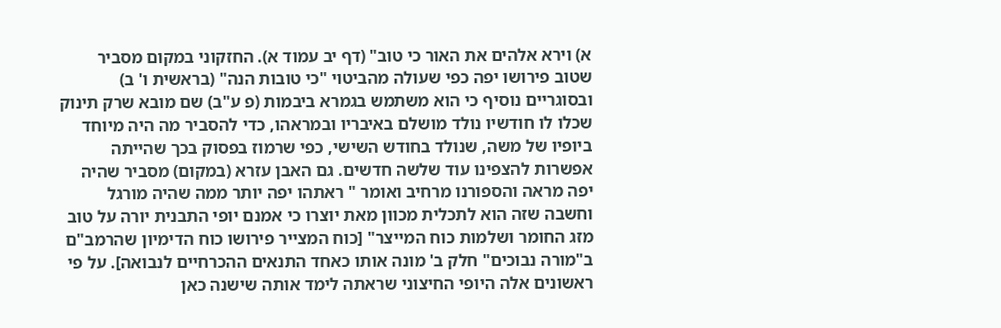א) וירא אלהים את האור כי טוב" (דף יב עמוד א). החזקוני במקום מסביר שטוב פירושו יפה כפי שעולה מהביטוי "כי טובות הנה" (בראשית ו' ב) ובסוגריים נוסיף כי הוא משתמש בגמרא ביבמות (פ ע"ב) שם מובא שרק תינוק שכלו לו חודשיו נולד מושלם באיבריו ובמראהו, כדי להסביר מה היה מיוחד ביופיו של משה, שנולד בחודש השישי, כפי שרמוז בפסוק בכך שהייתה אפשרות להצפינו עוד שלשה חדשים. גם האבן עזרא (במקום) מסביר שהיה יפה מראה והספורנו מרחיב ואומר " ראתהו יפה יותר ממה שהיה מורגל וחשבה שזה הוא לתכלית מכוון מאת יוצרו כי אמנם יופי התבנית יורה על טוב מזג החומר ושלמות כוח המייצר" [כוח המצייר פירושו כוח הדימיון שהרמב"ם ב"מורה נבוכים" חלק ב' מונה אותו כאחד התנאים ההכרחיים לנבואה]. על פי ראשונים אלה היופי החיצוני שראתה לימד אותה שישנה כאן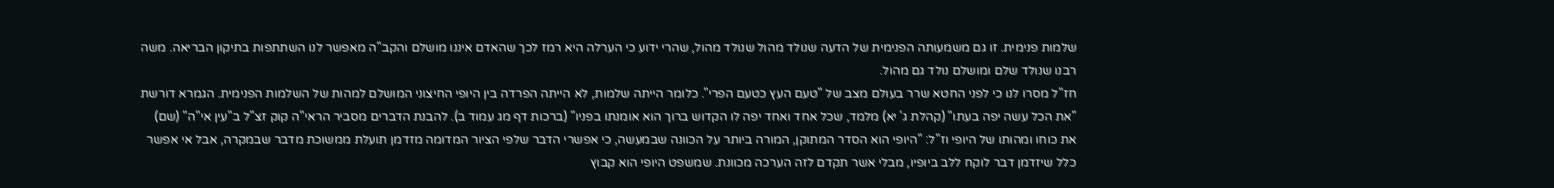שלמות פנימית. זו גם משמעותה הפנימית של הדעה שנולד מהול שנולד מהול, שהרי ידוע כי הערלה היא רמז לכך שהאדם איננו מושלם והקב"ה מאפשר לנו השתתפות בתיקון הבריאה. משה רבנו שנולד שלם ומושלם נולד גם מהול.
חז"ל מסרו לנו כי לפני החטא שרר בעולם מצב של "טעם העץ כטעם הפרי". כלומר הייתה שלמות, לא הייתה הפרדה בין היופי החיצוני המושלם למהות של השלמות הפנימית. הגמרא דורשת "את הכל עשה יפה בעתו" (קהלת ג' יא) מלמד, שכל אחד ואחד יפה לו הקדוש ברוך הוא אומנתו בפניו" (ברכות דף מג עמוד ב). להבנת הדברים מסביר הראי"ה קוק זצ"ל ב"עין אי"ה" (שם) את כוחו ומהותו של היופי וז"ל: "היופי הוא הסדר המתוקן, המורה ביותר על הכוונה שבמעשה, כי אפשרי הדבר שלפי הציור המדומה מזדמן תועלת ממשוכת מדבר שבמקרה, אבל אי אפשר כלל שיזדמן דבר לוקח ללב ביופיו, מבלי אשר תקדם לזה הערכה מכוונת. שמשפט היופי הוא קבוץ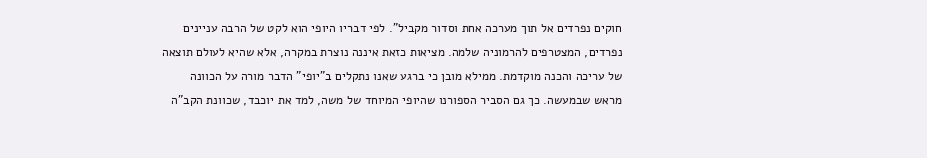חוקים נפרדים אל תוך מערכה אחת וסדור מקביל". לפי דבריו היופי הוא לקט של הרבה עניינים נפרדים, המצטרפים להרמוניה שלמה. מציאות כזאת איננה נוצרת במקרה, אלא שהיא לעולם תוצאה של עריכה והכנה מוקדמת. ממילא מובן כי ברגע שאנו נתקלים ב"יופי" הדבר מורה על הכוונה מראש שבמעשה. כך גם הסביר הספורנו שהיופי המיוחד של משה, למד את יוכבד, שכוונת הקב"ה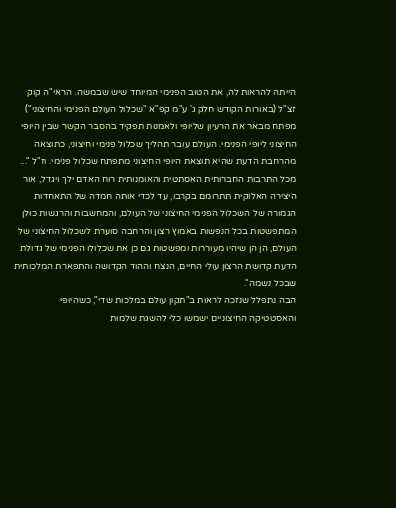הייתה להראות לה, את הטוב הפנימי המיוחד שיש שבמשה. הראי"ה קוק זצ"ל (באורות הקודש חלק ג' ע"מ קפ"א "שכלול העולם הפנימי והחיצוני") מפתח מבאר את הרעיון שליופי ולאמנות תפקיד בהסבר הקשר שבין היופי החיצוני ליופי הפנימי. העולם עובר תהליך שכלול פנימי וחיצוני, כתוצאה מהרחבת הדעת שהיא תוצאת היופי החיצוני מתפתח שכלול פנימי. וז"ל "... מכל התרבות החברותית האסתטית והאומנותית רוח האדם ילך ויגדל, אור היצירה האלוקית תתרומם בקרבו, עד לכדי אותה חמדה של התאחדות הגמורה של השכלול הפנימי החיצוני של העולם, והמחשבות והרגשות כולן המתפשטות בכל הנפשות באמוץ רצון והרחבה סוערת לשכלול החיצוני של העולם, הן הן שיהיו מעוררות ומפשטות גם כן את שכלולו הפנימי של גדולת הדעת קדושת הרצון עולי החיים, הנצח וההוד הקדושה והתפארת המלכותית שבכל נשמה".
הבה נתפלל שנזכה לראות ב"תקון עולם במלכות שדי", כשהיופי והאסטטיקה החיצוניים ישמשו כלי להשגת שלמות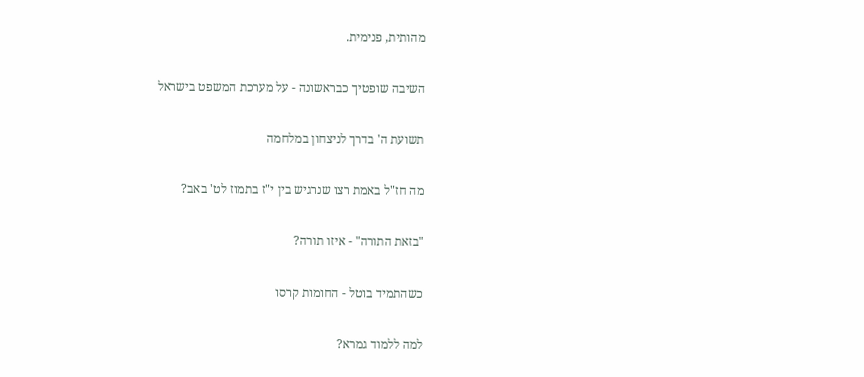מהותית, פנימית.

השיבה שופטיך כבראשונה - על מערכת המשפט בישראל

תשועת ה' בדרך לניצחון במלחמה

מה חז"ל באמת רצו שנרגיש בין י"ז בתמוז לט' באב?

"בזאת התורה" - איזו תורה?

כשהתמיד בוטל - החומות קרסו

למה ללמוד גמרא?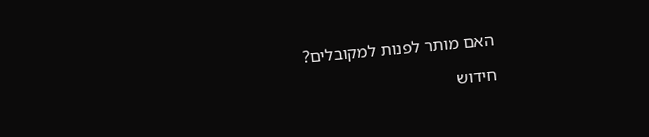האם מותר לפנות למקובלים?

חידוש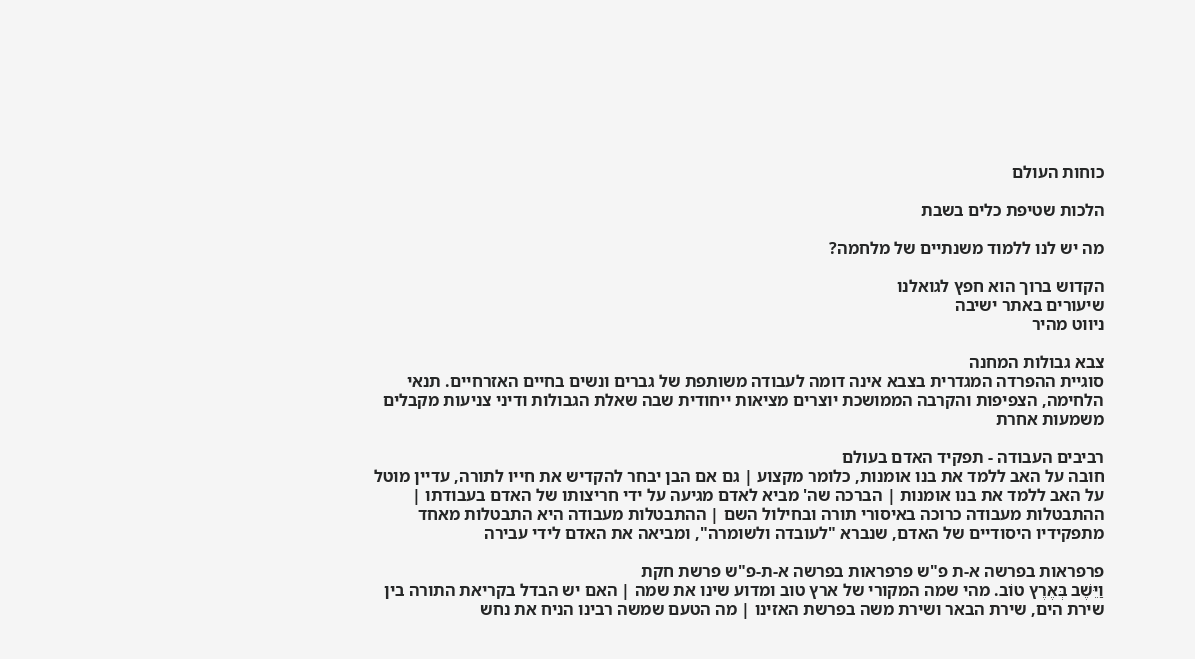כוחות העולם

הלכות שטיפת כלים בשבת

מה יש לנו ללמוד משנתיים של מלחמה?

הקדוש ברוך הוא חפץ לגואלנו
שיעורים באתר ישיבה
ניווט מהיר

צבא גבולות המחנה
סוגיית ההפרדה המגדרית בצבא אינה דומה לעבודה משותפת של גברים ונשים בחיים האזרחיים. תנאי הלחימה, הצפיפות והקרבה הממושכת יוצרים מציאות ייחודית שבה שאלת הגבולות ודיני צניעות מקבלים משמעות אחרת

רביבים העבודה - תפקיד האדם בעולם
חובה על האב ללמד את בנו אומנות, כלומר מקצוע | גם אם הבן יבחר להקדיש את חייו לתורה, עדיין מוטל על האב ללמד את בנו אומנות | הברכה שה' מביא לאדם מגיעה על ידי חריצותו של האדם בעבודתו | ההתבטלות מעבודה כרוכה באיסורי תורה ובחילול השם | ההתבטלות מעבודה היא התבטלות מאחד מתפקידיו היסודיים של האדם, שנברא "לעובדה ולשומרה", ומביאה את האדם לידי עבירה

פרפראות בפרשה א-ת פ"ש פרפראות בפרשה א-ת-פ"ש פרשת חקת
וַיֵּשֶׁב בְּאֶרֶץ טוֹב. מהי שמה המקורי של ארץ טוב ומדוע שינו את שמה | האם יש הבדל בקריאת התורה בין שירת הים, שירת הבאר ושירת משה בפרשת האזינו | מה הטעם שמשה רבינו הניח את נחש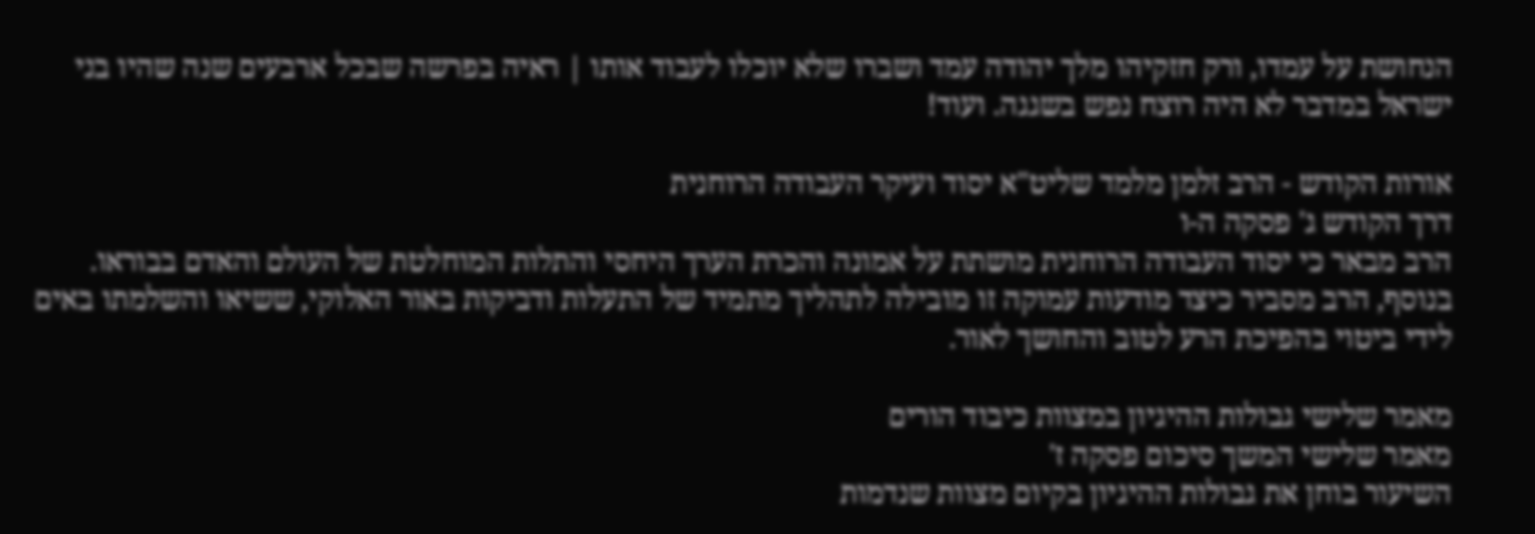הנחושת על עמדו, ורק חזקיהו מלך יהודה עמד ושברו שלא יוכלו לעבוד אותו | ראיה בפרשה שבכל ארבעים שנה שהיו בני ישראל במדבר לא היה רוצח נפש בשגגה. ועוד!

אורות הקודש - הרב זלמן מלמד שליט"א יסוד ועיקר העבודה הרוחנית
דרך הקודש ג' פסקה ה-ו
הרב מבאר כי יסוד העבודה הרוחנית מושתת על אמונה והכרת הערך היחסי והתלות המוחלטת של העולם והאדם בבוראו. בנוסף, הרב מסביר כיצד מודעות עמוקה זו מובילה לתהליך מתמיד של התעלות ודביקות באור האלוקי, ששיאו והשלמתו באים לידי ביטוי בהפיכת הרע לטוב והחושך לאור.

מאמר שלישי גבולות ההיגיון במצוות כיבוד הורים
מאמר שלישי המשך סיכום פסקה ז'
השיעור בוחן את גבולות ההיגיון בקיום מצוות שנדמות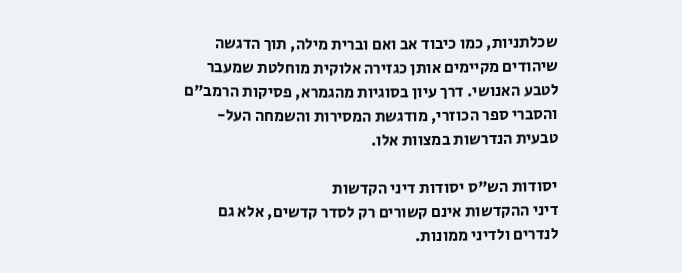שכלתניות, כמו כיבוד אב ואם וברית מילה, תוך הדגשה שיהודים מקיימים אותן כגזירה אלוקית מוחלטת שמעבר לטבע האנושי. דרך עיון בסוגיות מהגמרא, פסיקות הרמב"ם והסברי ספר הכוזרי, מודגשת המסירות והשמחה העל-טבעית הנדרשות במצוות אלו.

יסודות הש"ס יסודות דיני הקדשות
דיני ההקדשות אינם קשורים רק לסדר קדשים, אלא גם לנדרים ולדיני ממונות.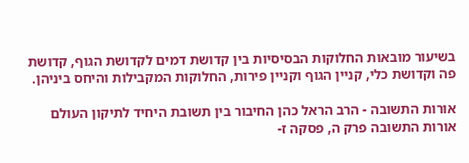בשיעור מובאות החלוקות הבסיסיות בין קדושת דמים לקדושת הגוף, קדושת פה וקדושת כלי, קניין הגוף וקניין פירות, החלוקות המקבילות והיחס ביניהן.

אורות התשובה - הרב הראל כהן החיבור בין תשובת היחיד לתיקון העולם
אורות התשובה פרק ה, פסקה ז-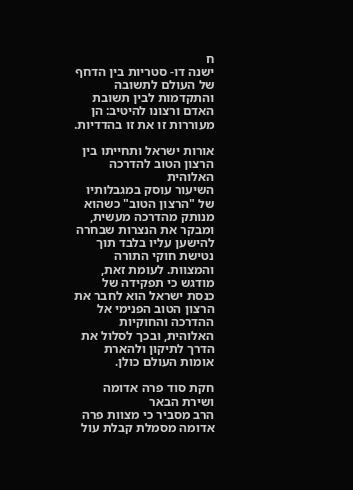ח
ישנה דו- סטריות בין הדחף של העולם לתשובה והתקדמות לבין תשובת האדם ורצונו להיטיב: הן מעוררות זו את זו בהדדיות.

אורות ישראל ותחייתו בין הרצון הטוב להדרכה האלוהית
השיעור עוסק במגבלותיו של "הרצון הטוב" כשהוא מנותק מהדרכה מעשית, ומבקר את הנצרות שבחרה להישען עליו בלבד תוך נטישת חוקי התורה והמצוות. לעומת זאת, מודגש כי תפקידה של כנסת ישראל הוא לחבר את הרצון הטוב הפנימי אל ההדרכה והחוקיות האלוהית, ובכך לסלול את הדרך לתיקון ולהארת אומות העולם כולן.

חקת סוד פרה אדומה ושירת הבאר
הרב מסביר כי מצוות פרה אדומה מסמלת קבלת עול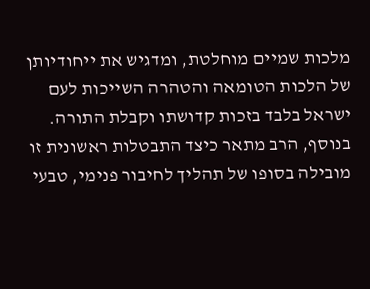מלכות שמיים מוחלטת, ומדגיש את ייחודיותן של הלכות הטומאה והטהרה השייכות לעם ישראל בלבד בזכות קדושתו וקבלת התורה. בנוסף, הרב מתאר כיצד התבטלות ראשונית זו מובילה בסופו של תהליך לחיבור פנימי, טבעי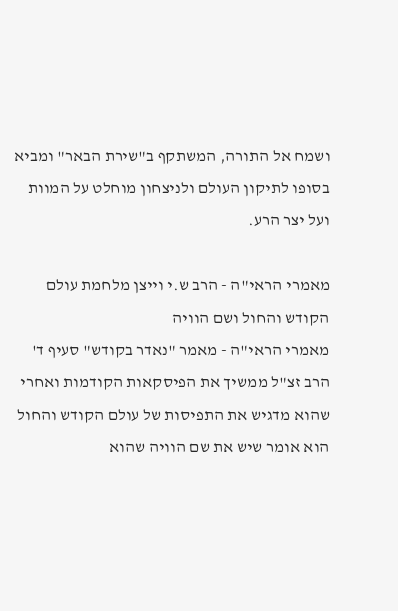ושמח אל התורה, המשתקף ב"שירת הבאר" ומביא בסופו לתיקון העולם ולניצחון מוחלט על המוות ועל יצר הרע.

מאמרי הראי"ה - הרב ש.י וייצן מלחמת עולם הקודש והחול ושם הוויה
מאמרי הראי"ה - מאמר "נאדר בקודש" סעיף ד'
הרב זצ"ל ממשיך את הפיסקאות הקודמות ואחרי שהוא מדגיש את התפיסות של עולם הקודש והחול הוא אומר שיש את שם הוויה שהוא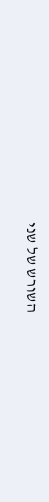השורש של שני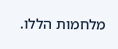מלחמות הללו.